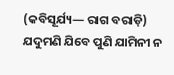(କବିସୂର୍ଯ୍ୟ— ରାଗ ବରାଡ଼ି)
ଯଦୁମଣି ଯିବେ ପୁଣି ଯାମିନୀ ନ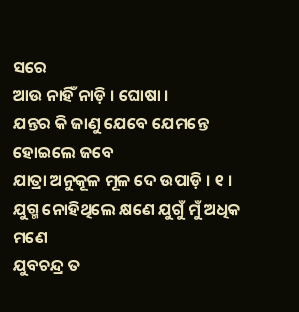ସରେ
ଆଉ ନାହିଁ ନାଡ଼ି । ଘୋଷା ।
ଯନ୍ତର କି ଜାଣୁ ଯେବେ ଯେମନ୍ତେ ହୋଇଲେ ଜବେ
ଯାତ୍ରା ଅନୁକୂଳ ମୂଳ ଦେ ଉପାଡ଼ି । ୧ ।
ଯୁଗ୍ମ ନୋହିଥିଲେ କ୍ଷଣେ ଯୁଗୁଁ ମୁଁ ଅଧିକ ମଣେ
ଯୁବଚନ୍ଦ୍ର ତ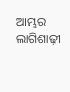ଆମ୍ଭର ଲାଗିଶାଢ଼ୀ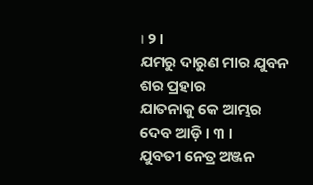। ୨ ।
ଯମରୁ ଦାରୁଣ ମାର ଯୁବନ ଶର ପ୍ରହାର
ଯାତନାକୁ କେ ଆମ୍ଭର ଦେବ ଆଡ଼ି । ୩ ।
ଯୁବତୀ ନେତ୍ର ଅଞ୍ଜନ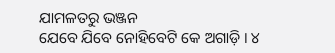ଯାମଳତରୁ ଭଞ୍ଜନ
ଯେବେ ଯିବେ ନୋହିବେଟି କେ ଅଗାଡ଼ି । ୪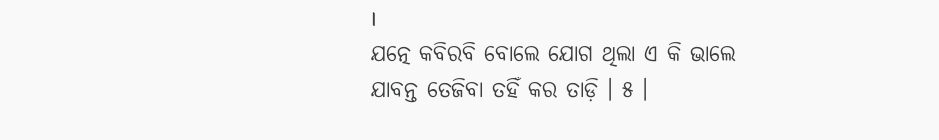।
ଯତ୍ନେ କବିରବି ବୋଲେ ଯୋଗ ଥିଲା ଏ କି ଭାଲେ
ଯାବନ୍ତ ତେଜିବା ତହିଁ କର ତାଡ଼ି । ୫ ।